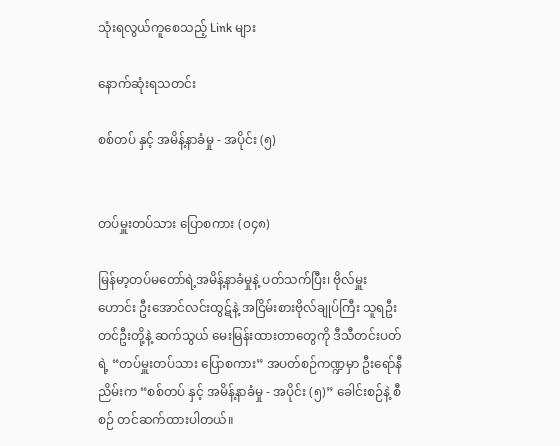သုံးရလွယ်ကူစေသည့် Link များ

နောက်ဆုံးရသတင်း

စစ်တပ် နှင့် အမိန့်နာခံမှု - အပိုင်း (၅)


တပ်မှူးတပ်သား ပြောစကား (၀၄၈)

မြန်မာ့တပ်မတော်ရဲ့အမိန့်နာခံမှုနဲ့ ပတ်သက်ပြီး၊ ဗိုလ်မှူးဟောင်း ဦးအောင်လင်းထွဋ်နဲ့ အငြိမ်းစားဗိုလ်ချုပ်ကြီး သူရဦးတင်ဦးတို့နဲ့ ဆက်သွယ် မေးမြန်းထားတာတွေကို ဒီသီတင်းပတ်ရဲ့ “တပ်မှူးတပ်သား ပြောစကား” အပတ်စဉ်ကဏ္ဍမှာ ဦးရော်နီညိမ်းက “စစ်တပ် နှင့် အမိန့်နာခံမှု - အပိုင်း (၅)” ခေါင်းစဉ်နဲ့ စီစဉ် တင်ဆက်ထားပါတယ်။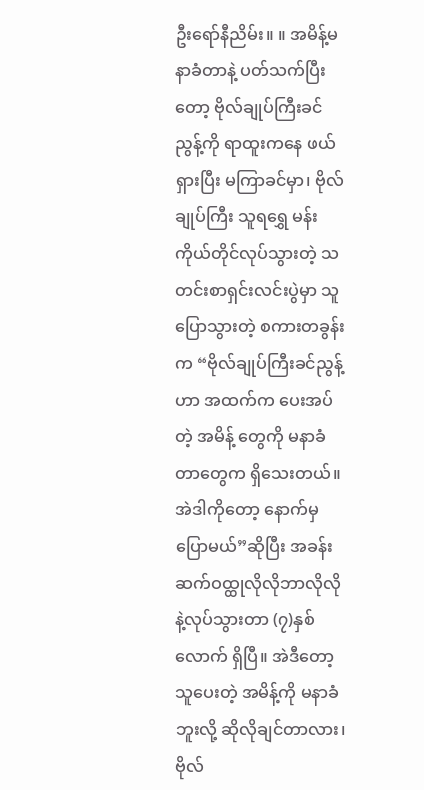ဦးရော်နီညိမ်း။ ။ အမိန့်မနာခံတာနဲ့ ပတ်သက်ပြီးတော့ ဗိုလ်ချုပ်ကြီးခင်ညွန့်ကို ရာထူးကနေ ဖယ်ရှားပြီး မကြာခင်မှာ၊ ဗိုလ်ချုပ်ကြီး သူရရွှေ မန်း ကိုယ်တိုင်လုပ်သွားတဲ့ သတင်းစာရှင်းလင်းပွဲမှာ သူပြောသွားတဲ့ စကားတခွန်းက “ဗိုလ်ချုပ်ကြီးခင်ညွန့်ဟာ အထက်က ပေးအပ်တဲ့ အမိန့် တွေကို မနာခံတာတွေက ရှိသေးတယ်။ အဲဒါကိုတော့ နောက်မှပြောမယ်”ဆိုပြီး အခန်းဆက်ဝထ္ထုလိုလိုဘာလိုလိုနဲ့လုပ်သွားတာ (၇)နှစ်လောက် ရှိပြီ။ အဲဒီတော့ သူပေးတဲ့ အမိန့်ကို မနာခံဘူးလို့ ဆိုလိုချင်တာလား၊ ဗိုလ်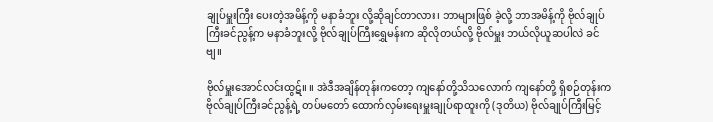ချုပ်မှူးကြီး ပေးတဲ့အမိန့်ကို မနာခံဘူး လို့ဆိုချင်တာလား၊ ဘာများဖြစ် ခဲ့လို့ ဘာအမိန့်ကို ဗိုလ်ချုပ်ကြီးခင်ညွန့်က မနာခံဘူးလို့ ဗိုလ်ချုပ်ကြီးရွှေမန်းက ဆိုလိုတယ်လို့ ဗိုလ်မှူး ဘယ်လိုယူဆပါလဲ ခင်ဗျ။

ဗိုလ်မှူးအောင်လင်းထွဋ်။ ။ အဲဒီအချိန်တုန်းကတော့ ကျနော်တို့သိသလောက် ကျနော်တို့ ရှိစဉ်တုန်းက ဗိုလ်ချုပ်ကြီးခင်ညွန့်ရဲ့ တပ်မတော် ထောက်လှမ်းရေးမှူးချုပ်ရာထူးကို (ဒုတိယ) ဗိုလ်ချုပ်ကြီးမြင့်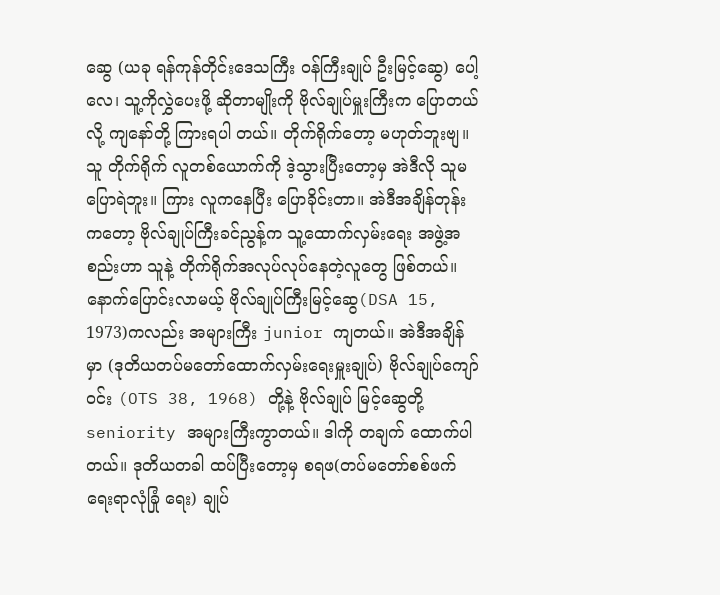ဆွေ (ယခု ရန်ကုန်တိုင်းဒေသကြီး ဝန်ကြီးချုပ် ဦးမြင့်ဆွေ) ပေါ့လေ၊ သူ့ကိုလွှဲပေးဖို့ ဆိုတာမျိုးကို ဗိုလ်ချုပ်မှူးကြီးက ပြောတယ်လို့ ကျနော်တို့ ကြားရပါ တယ်။ တိုက်ရိုက်တော့ မဟုတ်ဘူးဗျ။ သူ တိုက်ရိုက် လူတစ်ယောက်ကို ဒဲ့သွားပြီးတော့မှ အဲဒီလို သူမပြောရဲဘူး။ ကြား လူကနေပြီး ပြောခိုင်းတာ။ အဲဒီအချိန်တုန်းကတော့ ဗိုလ်ချုပ်ကြီးခင်ညွန့်က သူ့ထောက်လှမ်းရေး အဖွဲ့အစည်းဟာ သူနဲ့ တိုက်ရိုက်အလုပ်လုပ်နေတဲ့လူတွေ ဖြစ်တယ်။ နောက်ပြောင်းလာမယ့် ဗိုလ်ချုပ်ကြီးမြင့်ဆွေ(DSA 15, 1973)ကလည်း အများကြီး junior ကျတယ်။ အဲဒီအချိန်မှာ (ဒုတိယတပ်မတော်ထောက်လှမ်းရေးမှူးချုပ်) ဗိုလ်ချုပ်ကျော်ဝင်း (OTS 38, 1968) တို့နဲ့ ဗိုလ်ချုပ် မြင့်ဆွေတို့ seniority အများကြီးကွာတယ်။ ဒါကို တချက် ထောက်ပါတယ်။ ဒုတိယတခါ ထပ်ပြီးတော့မှ စရဖ(တပ်မတော်စစ်ဖက်ရေးရာလုံခြုံ ရေး) ချုပ်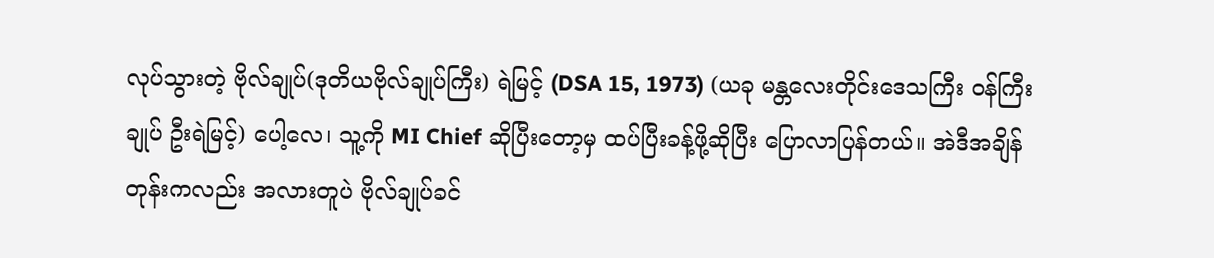လုပ်သွားတဲ့ ဗိုလ်ချုပ်(ဒုတိယဗိုလ်ချုပ်ကြီး) ရဲမြင့် (DSA 15, 1973) (ယခု မန္တလေးတိုင်းဒေသကြီး ဝန်ကြီးချုပ် ဦးရဲမြင့်) ပေါ့လေ၊ သူ့ကို MI Chief ဆိုပြီးတော့မှ ထပ်ပြီးခန့်ဖို့ဆိုပြီး ပြောလာပြန်တယ်။ အဲဒီအချိန်တုန်းကလည်း အလားတူပဲ ဗိုလ်ချုပ်ခင်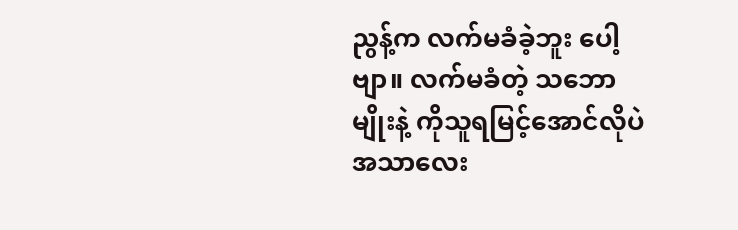ညွန့်က လက်မခံခဲ့ဘူး ပေါ့ဗျာ။ လက်မခံတဲ့ သဘောမျိုးနဲ့ ကိုသူရမြင့်အောင်လိုပဲ အသာလေး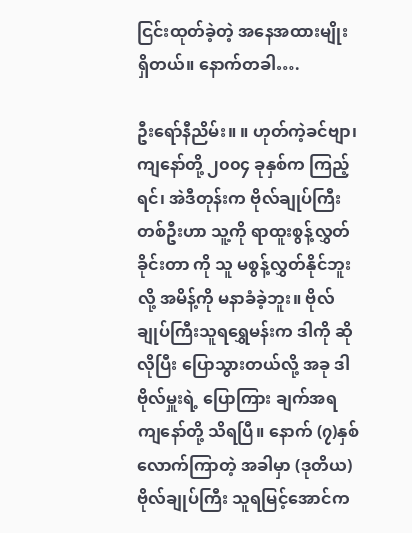ငြင်းထုတ်ခဲ့တဲ့ အနေအထားမျိုး ရှိတယ်။ နောက်တခါ….

ဦးရော်နီညိမ်း။ ။ ဟုတ်ကဲ့ခင်ဗျာ၊ ကျနော်တို့ ၂၀၀၄ ခုနှစ်က ကြည့်ရင်၊ အဲဒီတုန်းက ဗိုလ်ချုပ်ကြီးတစ်ဦးဟာ သူ့ကို ရာထူးစွန့်လွှတ်ခိုင်းတာ ကို သူ မစွန့်လွှတ်နိုင်ဘူးလို့ အမိန့်ကို မနာခံခဲ့ဘူး။ ဗိုလ်ချုပ်ကြီးသူရရွှေမန်းက ဒါကို ဆိုလိုပြီး ပြောသွားတယ်လို့ အခု ဒါ ဗိုလ်မှူးရဲ့ ပြောကြား ချက်အရ ကျနော်တို့ သိရပြီ။ နောက် (၇)နှစ်လောက်ကြာတဲ့ အခါမှာ (ဒုတိယ)ဗိုလ်ချုပ်ကြီး သူရမြင့်အောင်က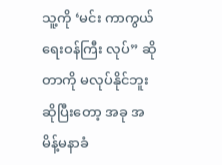သူ့ကို ‘မင်း ကာကွယ်ရေးဝန်ကြီး လုပ်” ဆိုတာကို မလုပ်နိုင်ဘူး ဆိုပြီးတော့ အခု အမိန့်မနာခံ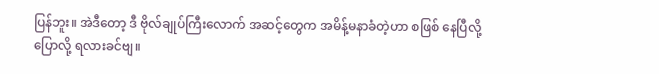ပြန်ဘူး။ အဲဒီတော့ ဒီ ဗိုလ်ချုပ်ကြီးလောက် အဆင့်တွေက အမိန့်မနာခံတဲ့ဟာ စဖြစ် နေပြီလို့ ပြောလို့ ရလားခင်ဗျ။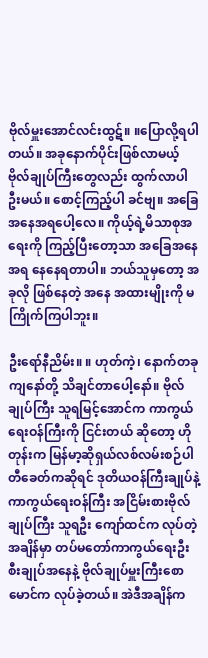ဗိုလ်မှူးအောင်လင်းထွဋ်။ ။ပြောလို့ရပါတယ်။ အခုနောက်ပိုင်းဖြစ်လာမယ့် ဗိုလ်ချုပ်ကြီးတွေလည်း ထွက်လာပါဦးမယ်။ စောင့်ကြည့်ပါ ခင်ဗျ။ အခြေအနေအရပေါ့လေ။ ကိုယ့်ရဲ့မိသာစုအရေးကို ကြည့်ပြီးတော့သာ အခြေအနေအရ နေနေရတာပါ။ ဘယ်သူမှတော့ အခုလို ဖြစ်နေတဲ့ အနေ အထားမျိုးကို မကြိုက်ကြပါဘူး။

ဦးရော်နီညိမ်း။ ။ ဟုတ်ကဲ့၊ နောက်တခု ကျနော်တို့ သိချင်တာပေါ့နော်။ ဗိုလ်ချုပ်ကြီး သူရမြင့်အောင်က ကာကွယ်ရေးဝန်ကြီးကို ငြင်းတယ် ဆိုတော့ ဟိုတုန်းက မြန်မာ့ဆိုရှယ်လစ်လမ်းစဉ်ပါတီခေတ်ကဆိုရင် ဒုတိယဝန်ကြီးချုပ်နဲ့ ကာကွယ်ရေးဝန်ကြီး အငြိမ်းစားဗိုလ်ချုပ်ကြီး သူရဦး ကျော်ထင်က လုပ်တဲ့အချိန်မှာ တပ်မတော်ကာကွယ်ရေးဦးစီးချုပ်အနေနဲ့ ဗိုလ်ချုပ်မှူးကြီးစောမောင်က လုပ်ခဲ့တယ်။ အဲဒီအချိန်က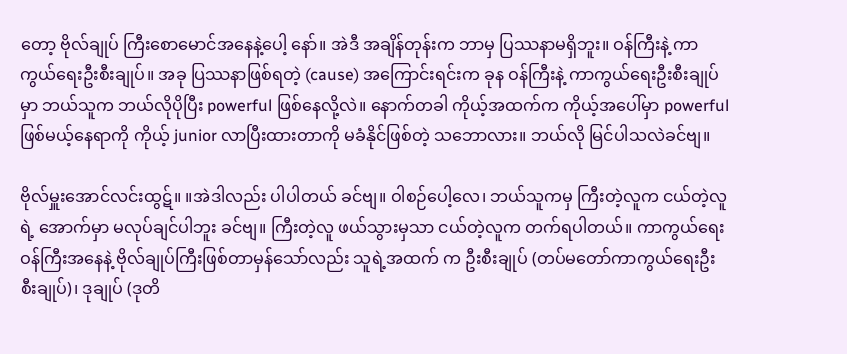တော့ ဗိုလ်ချုပ် ကြီးစောမောင်အနေနဲ့ပေါ့ နော်။ အဲဒီ အချိန်တုန်းက ဘာမှ ပြဿနာမရှိဘူး။ ဝန်ကြီးနဲ့ ကာကွယ်ရေးဦးစီးချုပ်။ အခု ပြဿနာဖြစ်ရတဲ့ (cause) အကြောင်းရင်းက ခုန ဝန်ကြီးနဲ့ ကာကွယ်ရေးဦးစီးချုပ်မှာ ဘယ်သူက ဘယ်လိုပိုပြီး powerful ဖြစ်နေလို့လဲ။ နောက်တခါ ကိုယ့်အထက်က ကိုယ့်အပေါ်မှာ powerful ဖြစ်မယ့်နေရာကို ကိုယ့် junior လာပြီးထားတာကို မခံနိုင်ဖြစ်တဲ့ သဘောလား။ ဘယ်လို မြင်ပါသလဲခင်ဗျ။

ဗိုလ်မှူးအောင်လင်းထွဋ်။ ။အဲဒါလည်း ပါပါတယ် ခင်ဗျ။ ဝါစဉ်ပေါ့လေ၊ ဘယ်သူကမှ ကြီးတဲ့လူက ငယ်တဲ့လူရဲ့ အောက်မှာ မလုပ်ချင်ပါဘူး ခင်ဗျ။ ကြီးတဲ့လူ ဖယ်သွားမှသာ ငယ်တဲ့လူက တက်ရပါတယ်။ ကာကွယ်ရေးဝန်ကြီးအနေနဲ့ ဗိုလ်ချုပ်ကြီးဖြစ်တာမှန်သော်လည်း သူရဲ့အထက် က ဦးစီးချုပ် (တပ်မတော်ကာကွယ်ရေးဦးစီးချုပ်)၊ ဒုချုပ် (ဒုတိ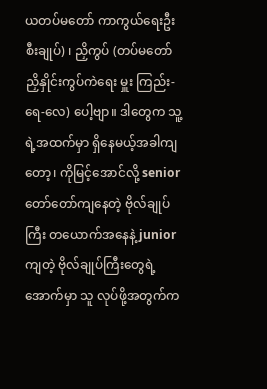ယတပ်မတော် ကာကွယ်ရေးဦးစီးချုပ်) ၊ ညှိကွပ် (တပ်မတော် ညှိနှိုင်းကွပ်ကဲရေး မှူး ကြည်း-ရေ-လေ) ပေါ့ဗျာ။ ဒါတွေက သူ့ရဲ့အထက်မှာ ရှိနေမယ့်အခါကျတော့၊ ကိုမြင့်အောင်လို့ senior တော်တော်ကျနေတဲ့ ဗိုလ်ချုပ်ကြီး တယောက်အနေနဲ့ junior ကျတဲ့ ဗိုလ်ချုပ်ကြီးတွေရဲ့အောက်မှာ သူ လုပ်ဖို့အတွက်က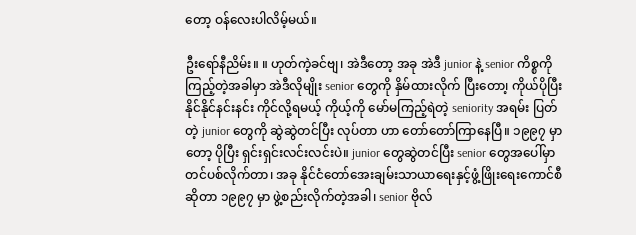တော့ ဝန်လေးပါလိမ့်မယ်။

ဦးရော်နီညိမ်း။ ။ ဟုတ်ကဲ့ခင်ဗျ၊ အဲဒီတော့ အခု အဲဒီ junior နဲ့ senior ကိစ္စကိုကြည့်တဲ့အခါမှာ အဲဒီလိုမျိုး senior တွေကို နှိမ်ထားလိုက် ပြီးတော၊့ ကိုယ်ပိုပြီး နိုင်နိုင်နင်းနင်း ကိုင်လို့ရမယ့် ကိုယ့်ကို မော်မကြည့်ရဲတဲ့ seniority အရမ်း ပြတ်တဲ့ junior တွေကို ဆွဲဆွဲတင်ပြီး လုပ်တာ ဟာ တော်တော်ကြာနေပြီ။ ၁၉၉၇ မှာတော့ ပိုပြီး ရှင်းရှင်းလင်းလင်းပဲ။ junior တွေဆွဲတင်ပြီး senior တွေအပေါ်မှာ တင်ပစ်လိုက်တာ၊ အခု နိုင်ငံတော်အေးချမ်းသာယာရေးနှင့်ဖွံ့ဖြိုးရေးကောင်စီ ဆိုတာ ၁၉၉၇ မှာ ဖွဲ့စည်းလိုက်တဲ့အခါ၊ senior ဗိုလ်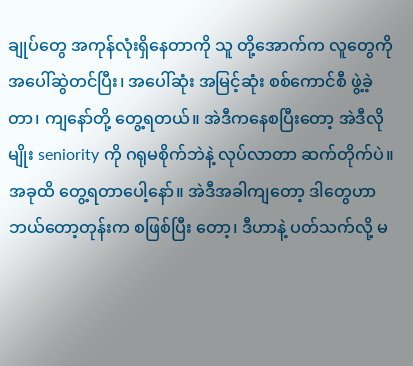ချုပ်တွေ အကုန်လုံးရှိနေတာကို သူ တို့အောက်က လူတွေကို အပေါ်ဆွဲတင်ပြီး၊ အပေါ်ဆုံး အမြင့်ဆုံး စစ်ကောင်စီ ဖွဲ့ခဲ့တာ၊ ကျနော်တို့ တွေ့ရတယ်။ အဲဒီကနေစပြီးတော့ အဲဒီလိုမျိုး seniority ကို ဂရုမစိုက်ဘဲနဲ့ လုပ်လာတာ ဆက်တိုက်ပဲ။ အခုထိ တွေ့ရတာပေါ့နော်။ အဲဒီအခါကျတော့ ဒါတွေဟာ ဘယ်တော့တုန်းက စဖြစ်ပြီး တော့၊ ဒီဟာနဲ့ ပတ်သက်လို့ မ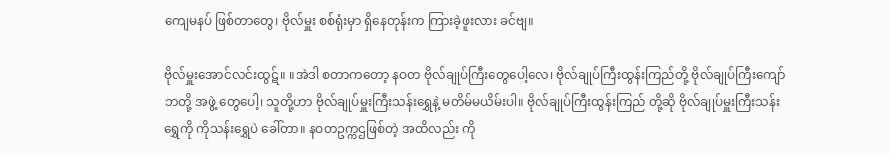ကျေမနပ် ဖြစ်တာတွေ၊ ဗိုလ်မှူး စစ်ရုံးမှာ ရှိနေတုန်းက ကြားခဲ့ဖူးလား ခင်ဗျ။

ဗိုလ်မှူးအောင်လင်းထွဋ်။ ။အဲဒါ စတာကတော့ နဝတ ဗိုလ်ချုပ်ကြီးတွေပေါ့လေ၊ ဗိုလ်ချုပ်ကြီးထွန်းကြည်တို့ ဗိုလ်ချုပ်ကြီးကျော်ဘတို့ အဖွဲ့ တွေပေါ့၊ သူတို့ဟာ ဗိုလ်ချုပ်မှူးကြီးသန်းရွှေနဲ့ မတိမ်မယိမ်းပါ။ ဗိုလ်ချုပ်ကြီးထွန်းကြည် တို့ဆို ဗိုလ်ချုပ်မှူးကြီးသန်းရွှေကို ကိုသန်းရွှေပဲ ခေါ်တာ။ နဝတဥက္ကဌဖြစ်တဲ့ အထိလည်း ကို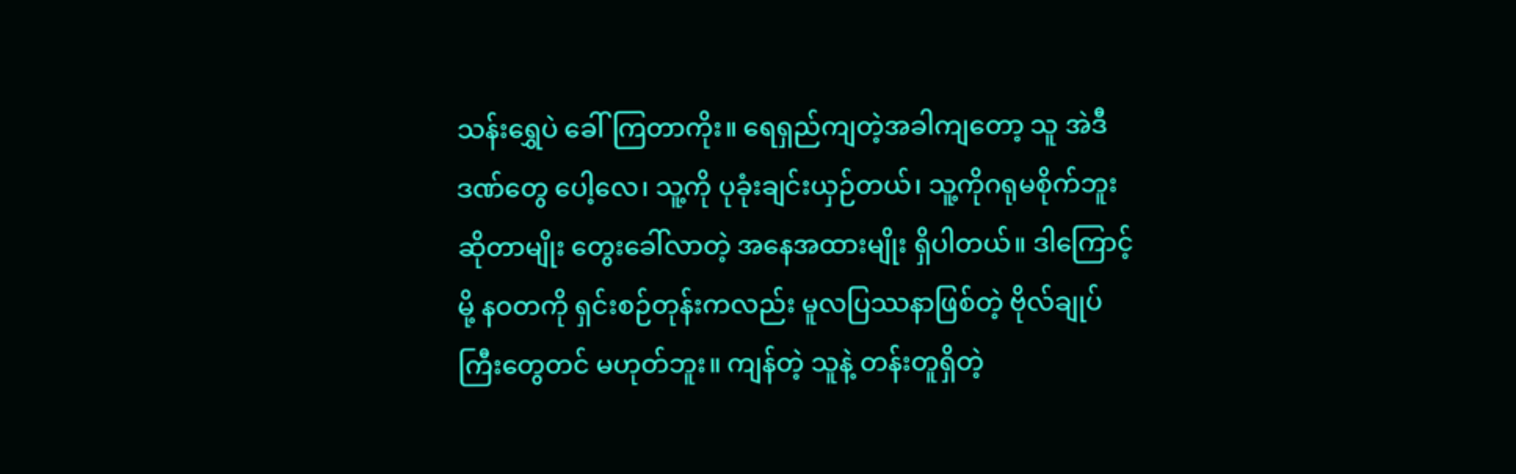သန်းရွှေပဲ ခေါ်ကြတာကိုး။ ရေရှည်ကျတဲ့အခါကျတော့ သူ အဲဒီဒဏ်တွေ ပေါ့လေ၊ သူ့ကို ပုခုံးချင်းယှဉ်တယ်၊ သူ့ကိုဂရုမစိုက်ဘူး ဆိုတာမျိုး တွေးခေါ်လာတဲ့ အနေအထားမျိုး ရှိပါတယ်။ ဒါကြောင့်မို့ နဝတကို ရှင်းစဉ်တုန်းကလည်း မူလပြဿနာဖြစ်တဲ့ ဗိုလ်ချုပ်ကြီးတွေတင် မဟုတ်ဘူး။ ကျန်တဲ့ သူနဲ့ တန်းတူရှိတဲ့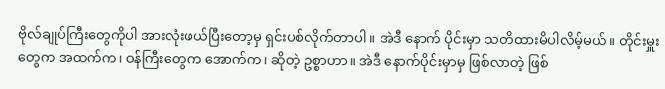ဗိုလ်ချုပ်ကြီးတွေကိုပါ အားလုံးဖယ်ပြီးတော့မှ ရှင်းပစ်လိုက်တာပါ။ အဲဒီ နောက် ပိုင်းမှာ သတိထားမိပါလိမ့်မယ်။ တိုင်းမှူးတွေက အထက်က၊ ဝန်ကြီးတွေက အောက်က၊ ဆိုတဲ့ ဥစ္စာဟာ။ အဲဒီ နောက်ပိုင်းမှာမှ ဖြစ်လာတဲ့ ဖြစ်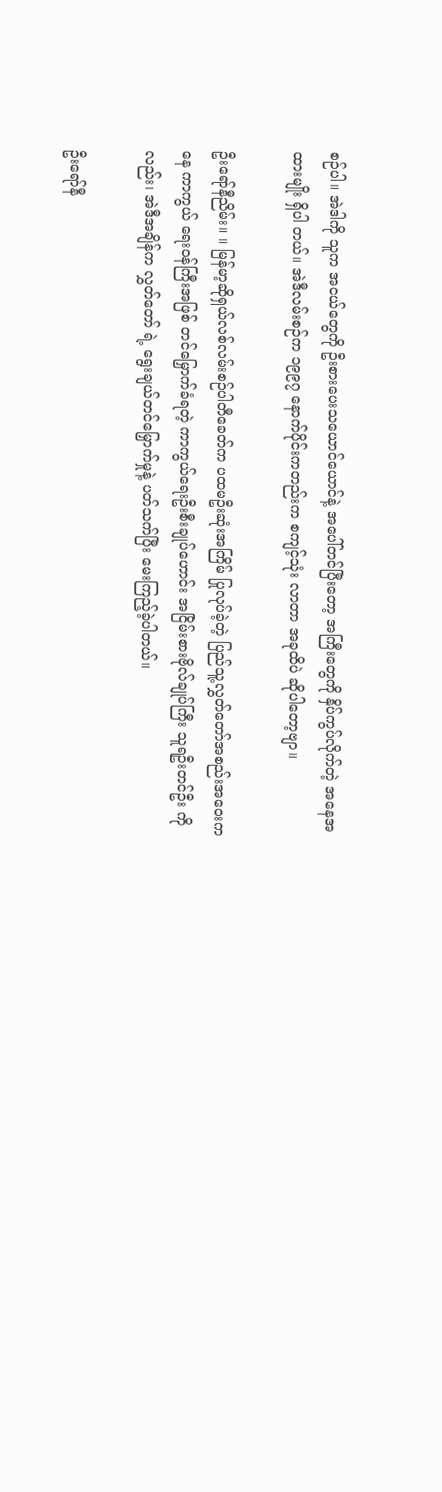စဉ်ပါ။ အဲဒါကို သူက အငယ်တွေကို ဦးစားပေးသယောင်ယောင်နဲ့ အပေါ်တင်ပြီးတော့ အကြီးတွေကို နှိပ်ကွပ်လိုက်တဲ့ အနေအထားမျိုး ရှိပါ တယ်။ အဲဒီလမ်းစဉ်က ၁၉၉၇ နောက်ပိုင်းကတည်းက စကျင့်သုံး လာတာ အခုထိပဲ ဆိုပါတော့ဗျာ။

ဦးရော်နီညိမ်း။ ။ မြန်မာ့ဆိုရှယ်လစ်လမ်းစဉ်ပါတီခေတ်က ပထမဦးဆုံးအကြိမ် ပြုလုပ်ခဲ့တဲ့ ပြည်သူ့လွှတ်တော်အစည်းအဝေးကနေ ကာကွယ် ရေးဝန်ကြီးအဖြစ် တင်မြှောက်ခံရတဲ့ ကာကွယ်ရေးဦးစီးချုပ်ဟောင်း အငြိမ်းစားဗိုလ်ချုပ်ကြီး သူရဦးတင်ဦး ကိုလည်း၊ အဲဒီအချိန်က လွှတ်တော် ရဲ့ ရွေးချယ်တင်မြှောက်မှုနဲ့ ပတ်သက်ပြီး မေးကြည့်ခဲ့ပါတယ်။

ဦးရော်နီ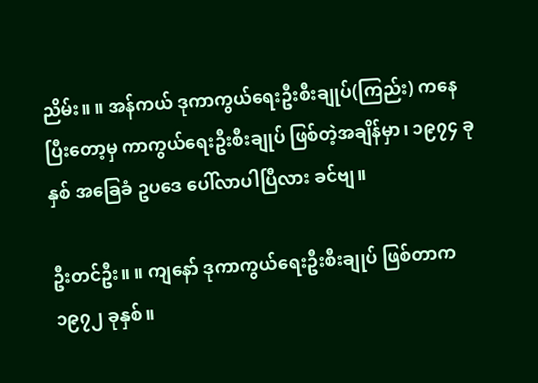ညိမ်း။ ။ အန်ကယ် ဒုကာကွယ်ရေးဦးစီးချုပ်(ကြည်း) ကနေပြီးတော့မှ ကာကွယ်ရေးဦးစီးချုပ် ဖြစ်တဲ့အချိန်မှာ၊ ၁၉၇၄ ခုနှစ် အခြေခံ ဥပဒေ ပေါ်လာပါပြီလား ခင်ဗျ။

ဦးတင်ဦး။ ။ ကျနော် ဒုကာကွယ်ရေးဦးစီးချုပ် ဖြစ်တာက ၁၉၇၂ ခုနှစ်။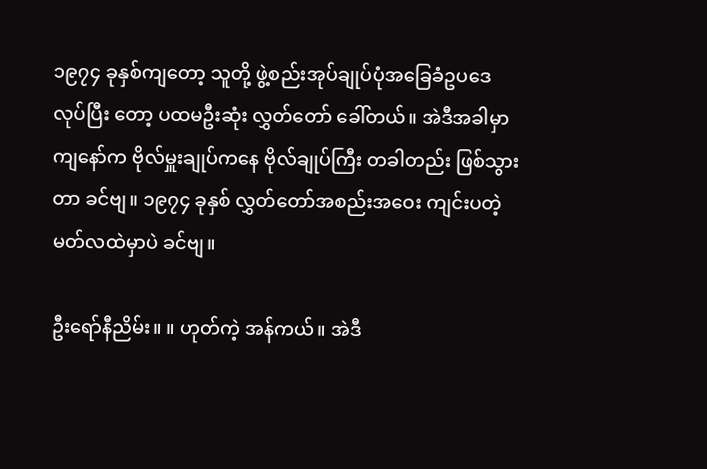၁၉၇၄ ခုနှစ်ကျတော့ သူတို့ ဖွဲ့စည်းအုပ်ချုပ်ပုံအခြေခံဥပဒေ လုပ်ပြီး တော့ ပထမဦးဆုံး လွှတ်တော် ခေါ်တယ်။ အဲဒီအခါမှာ ကျနော်က ဗိုလ်မှူးချုပ်ကနေ ဗိုလ်ချုပ်ကြီး တခါတည်း ဖြစ်သွားတာ ခင်ဗျ။ ၁၉၇၄ ခုနှစ် လွှတ်တော်အစည်းအဝေး ကျင်းပတဲ့ မတ်လထဲမှာပဲ ခင်ဗျ။

ဦးရော်နီညိမ်း။ ။ ဟုတ်ကဲ့ အန်ကယ်။ အဲဒီ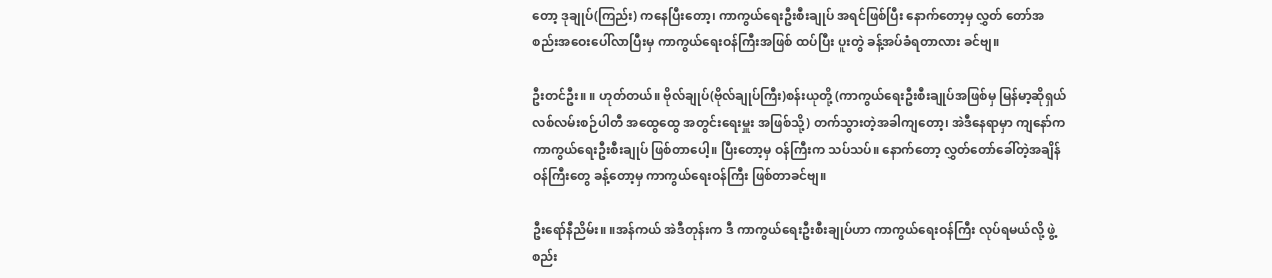တော့ ဒုချုပ်(ကြည်း) ကနေပြီးတော့၊ ကာကွယ်ရေးဦးစီးချုပ် အရင်ဖြစ်ပြီး နောက်တော့မှ လွှတ် တော်အစည်းအဝေးပေါ်လာပြီးမှ ကာကွယ်ရေးဝန်ကြီးအဖြစ် ထပ်ပြီး ပူးတွဲ ခန့်အပ်ခံရတာလား ခင်ဗျ။

ဦးတင်ဦး။ ။ ဟုတ်တယ်။ ဗိုလ်ချုပ်(ဗိုလ်ချုပ်ကြီး)စန်းယုတို့ (ကာကွယ်ရေးဦးစီးချုပ်အဖြစ်မှ မြန်မာ့ဆိုရှယ်လစ်လမ်းစဉ်ပါတီ အထွေထွေ အတွင်းရေးမှူး အဖြစ်သို့) တက်သွားတဲ့အခါကျတော့၊ အဲဒီနေရာမှာ ကျနော်က ကာကွယ်ရေးဦးစီးချုပ် ဖြစ်တာပေါ့။ ပြီးတော့မှ ဝန်ကြီးက သပ်သပ်။ နောက်တော့ လွှတ်တော်ခေါ်တဲ့အချိန် ဝန်ကြီးတွေ ခန့်တော့မှ ကာကွယ်ရေးဝန်ကြီး ဖြစ်တာခင်ဗျ။

ဦးရော်နီညိမ်း။ ။အန်ကယ် အဲဒီတုန်းက ဒီ ကာကွယ်ရေးဦးစီးချုပ်ဟာ ကာကွယ်ရေးဝန်ကြီး လုပ်ရမယ်လို့ ဖွဲ့စည်း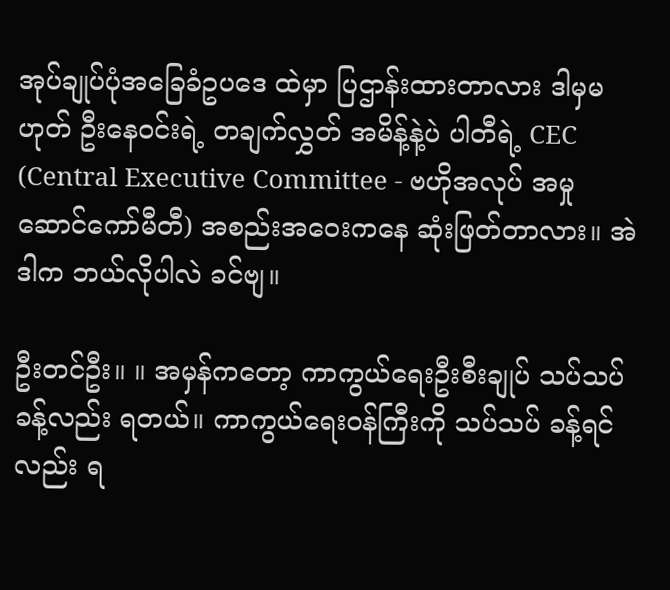အုပ်ချုပ်ပုံအခြေခံဥပဒေ ထဲမှာ ပြဌာန်းထားတာလား ဒါမှမဟုတ် ဦးနေဝင်းရဲ့ တချက်လွှတ် အမိန့်နဲ့ပဲ ပါတီရဲ့ CEC (Central Executive Committee - ဗဟိုအလုပ် အမှုဆောင်ကော်မီတီ) အစည်းအဝေးကနေ ဆုံးဖြတ်တာလား။ အဲဒါက ဘယ်လိုပါလဲ ခင်ဗျ။

ဦးတင်ဦး။ ။ အမှန်ကတော့ ကာကွယ်ရေးဦးစီးချုပ် သပ်သပ် ခန့်လည်း ရတယ်။ ကာကွယ်ရေးဝန်ကြီးကို သပ်သပ် ခန့်ရင်လည်း ရ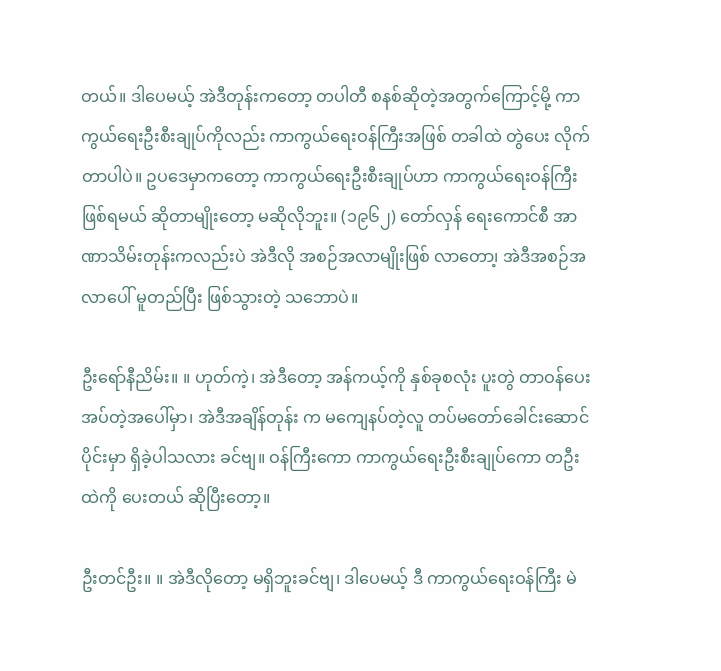တယ်။ ဒါပေမယ့် အဲဒီတုန်းကတော့ တပါတီ စနစ်ဆိုတဲ့အတွက်ကြောင့်မို့ ကာကွယ်ရေးဦးစီးချုပ်ကိုလည်း ကာကွယ်ရေးဝန်ကြီးအဖြစ် တခါထဲ တွဲပေး လိုက်တာပါပဲ။ ဥပဒေမှာကတော့ ကာကွယ်ရေးဦးစီးချုပ်ဟာ ကာကွယ်ရေးဝန်ကြီးဖြစ်ရမယ် ဆိုတာမျိုးတော့ မဆိုလိုဘူး။ (၁၉၆၂) တော်လှန် ရေးကောင်စီ အာဏာသိမ်းတုန်းကလည်းပဲ အဲဒီလို အစဉ်အလာမျိုးဖြစ် လာတော၊့ အဲဒီအစဉ်အလာပေါ် မူတည်ပြီး ဖြစ်သွားတဲ့ သဘောပဲ။

ဦးရော်နီညိမ်း။ ။ ဟုတ်ကဲ့၊ အဲဒီတော့ အန်ကယ့်ကို နှစ်ခုစလုံး ပူးတွဲ တာဝန်ပေးအပ်တဲ့အပေါ်မှာ၊ အဲဒီအချိန်တုန်း က မကျေနပ်တဲ့လူ တပ်မတော်ခေါင်းဆောင်ပိုင်းမှာ ရှိခဲ့ပါသလား ခင်ဗျ။ ဝန်ကြီးကော ကာကွယ်ရေးဦးစီးချုပ်ကော တဦးထဲကို ပေးတယ် ဆိုပြီးတော့။

ဦးတင်ဦး။ ။ အဲဒီလိုတော့ မရှိဘူးခင်ဗျ၊ ဒါပေမယ့် ဒီ ကာကွယ်ရေးဝန်ကြီး မဲ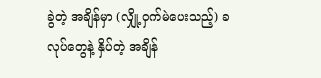ခွဲတဲ့ အချိန်မှာ (လျှို့ဝှက်မဲပေးသည့်) ခလုပ်တွေနဲ့ နှိပ်တဲ့ အချိန်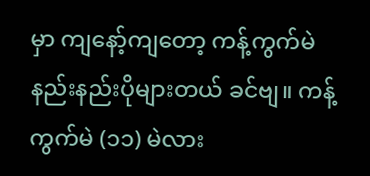မှာ ကျနော့်ကျတော့ ကန့်ကွက်မဲ နည်းနည်းပိုများတယ် ခင်ဗျ။ ကန့်ကွက်မဲ (၁၁) မဲလား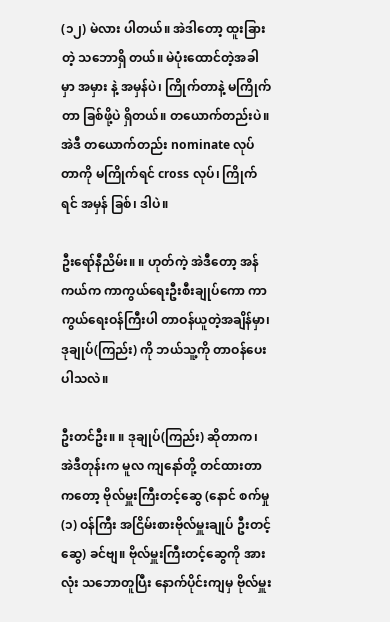(၁၂) မဲလား ပါတယ်။ အဲဒါတော့ ထူးခြားတဲ့ သဘောရှိ တယ်။ မဲပုံးထောင်တဲ့အခါမှာ အမှား နဲ့ အမှန်ပဲ၊ ကြိုက်တာနဲ့ မကြိုက်တာ ခြစ်ဖို့ပဲ ရှိတယ်။ တယောက်တည်းပဲ။ အဲဒီ တယောက်တည်း nominate လုပ်တာကို မကြိုက်ရင် cross လုပ်၊ ကြိုက်ရင် အမှန် ခြစ်၊ ဒါပဲ။

ဦးရော်နီညိမ်း။ ။ ဟုတ်ကဲ့ အဲဒီတော့ အန်ကယ်က ကာကွယ်ရေးဦးစီးချုပ်ကော ကာကွယ်ရေးဝန်ကြီးပါ တာဝန်ယူတဲ့အချိန်မှာ၊ဒုချုပ်(ကြည်း) ကို ဘယ်သူ့ကို တာဝန်ပေးပါသလဲ။

ဦးတင်ဦး။ ။ ဒုချုပ်(ကြည်း) ဆိုတာက၊ အဲဒီတုန်းက မူလ ကျနော်တို့ တင်ထားတာကတော့ ဗိုလ်မှူးကြီးတင့်ဆွေ (နောင် စက်မှု(၁) ဝန်ကြီး အငြိမ်းစားဗိုလ်မှူးချုပ် ဦးတင့်ဆွေ) ခင်ဗျ။ ဗိုလ်မှူးကြီးတင့်ဆွေကို အားလုံး သဘောတူပြီး နောက်ပိုင်းကျမှ ဗိုလ်မှူး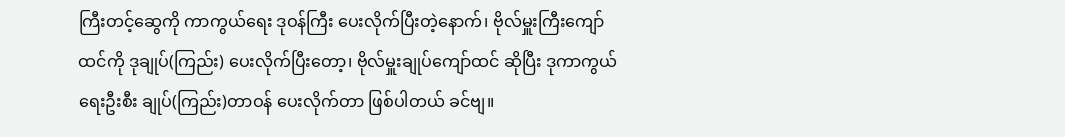ကြီးတင့်ဆွေကို ကာကွယ်ရေး ဒုဝန်ကြီး ပေးလိုက်ပြီးတဲ့နောက်၊ ဗိုလ်မှူးကြီးကျော်ထင်ကို ဒုချုပ်(ကြည်း) ပေးလိုက်ပြီးတော့၊ ဗိုလ်မှူးချုပ်ကျော်ထင် ဆိုပြီး ဒုကာကွယ်ရေးဦးစီး ချုပ်(ကြည်း)တာဝန် ပေးလိုက်တာ ဖြစ်ပါတယ် ခင်ဗျ။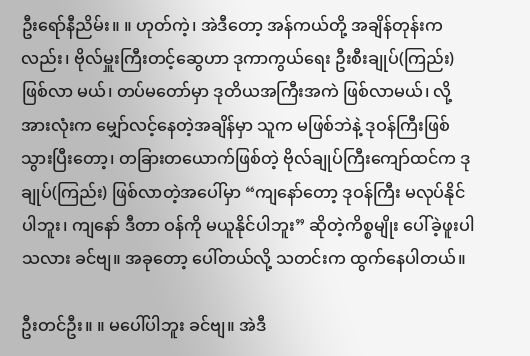ဦးရော်နီညိမ်း။ ။ ဟုတ်ကဲ့၊ အဲဒီတော့ အန်ကယ်တို့ အချိန်တုန်းကလည်း၊ ဗိုလ်မှူးကြီးတင့်ဆွေဟာ ဒုကာကွယ်ရေး ဦးစီးချုပ်(ကြည်း) ဖြစ်လာ မယ်၊ တပ်မတော်မှာ ဒုတိယအကြီးအကဲ ဖြစ်လာမယ်၊ လို့ အားလုံးက မျှော်လင့်နေတဲ့အချိန်မှာ သူက မဖြစ်ဘဲနဲ့ ဒုဝန်ကြီးဖြစ်သွားပြီးတော့၊ တခြားတယောက်ဖြစ်တဲ့ ဗိုလ်ချုပ်ကြီးကျော်ထင်က ဒုချုပ်(ကြည်း) ဖြစ်လာတဲ့အပေါ်မှာ “ကျနော်တော့ ဒုဝန်ကြီး မလုပ်နိုင်ပါဘူး၊ ကျနော် ဒီတာ ဝန်ကို မယူနိုင်ပါဘူး” ဆိုတဲ့ကိစ္စမျိုး ပေါ်ခဲ့ဖူးပါ သလား ခင်ဗျ။ အခုတော့ ပေါ်တယ်လို့ သတင်းက ထွက်နေပါတယ်။

ဦးတင်ဦး။ ။ မပေါ်ပါဘူး ခင်ဗျ။ အဲဒီ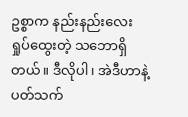ဥစ္စာက နည်းနည်းလေး ရှုပ်ထွေးတဲ့ သဘောရှိတယ်။ ဒီလိုပါ၊ အဲဒီဟာနဲ့ပတ်သက်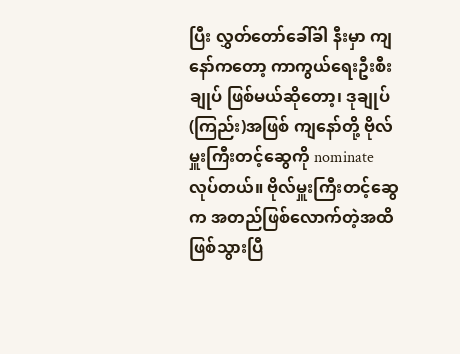ပြီး လွှတ်တော်ခေါ်ခါ နီးမှာ ကျနော်ကတော့ ကာကွယ်ရေးဦးစီးချုပ် ဖြစ်မယ်ဆိုတော့၊ ဒုချုပ်(ကြည်း)အဖြစ် ကျနော်တို့ ဗိုလ်မှူးကြီးတင့်ဆွေကို nominate လုပ်တယ်။ ဗိုလ်မှူးကြီးတင့်ဆွေက အတည်ဖြစ်လောက်တဲ့အထိ ဖြစ်သွားပြီ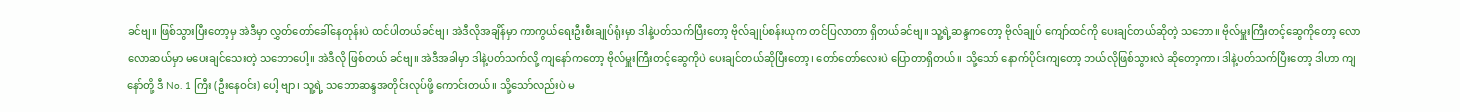ခင်ဗျ။ ဖြစ်သွားပြီးတော့မှ အဲဒီမှာ လွှတ်တော်ခေါ်နေတုန်းပဲ ထင်ပါတယ်ခင်ဗျ၊ အဲဒီလိုအချိန်မှာ ကာကွယ်ရေးဦးစီးချုပ်ရုံးမှာ ဒါနဲ့ပတ်သက်ပြီးတော့ ဗိုလ်ချုပ်စန်းယုက တင်ပြလာတာ ရှိတယ်ခင်ဗျ။ သူ့ရဲ့ဆန္ဒကတော့ ဗိုလ်ချုပ် ကျော်ထင်ကို ပေးချင်တယ်ဆိုတဲ့ သဘော။ ဗိုလ်မှူးကြီးတင့်ဆွေကိုတော့ လောလောဆယ်မှာ မပေးချင်သေးတဲ့ သဘောပေါ့။ အဲဒီလို ဖြစ်တယ် ခင်ဗျ။ အဲဒီအခါမှာ ဒါနဲ့ပတ်သက်လို့ ကျနော်ကတော့ ဗိုလ်မှူးကြီးတင့်ဆွေကိုပဲ ပေးချင်တယ်ဆိုပြီးတော့၊ တော်တော်လေးပဲ ပြောတာရှိတယ်။ သို့သော် နောက်ပိုင်းကျတော့ ဘယ်လိုဖြစ်သွားလဲ ဆိုတော့ကာ၊ ဒါနဲ့ပတ်သက်ပြီးတော့ ဒါဟာ ကျနော်တို့ ဒီ No. 1 ကြီး (ဦးနေဝင်း) ပေါ့ ဗျာ၊ သူ့ရဲ့ သဘောဆန္ဒအတိုင်းလုပ်ဖို့ ကောင်းတယ်။ သို့သော်လည်းပဲ မ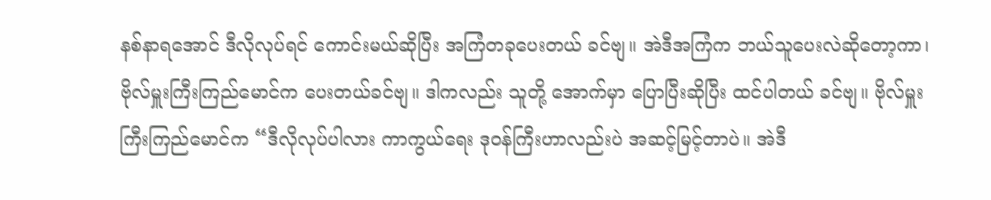နစ်နာရအောင် ဒီလိုလုပ်ရင် ကောင်းမယ်ဆိုပြီး အကြံတခုပေးတယ် ခင်ဗျ။ အဲဒီအကြံက ဘယ်သူပေးလဲဆိုတော့ကာ၊ ဗိုလ်မှူးကြီးကြည်မောင်က ပေးတယ်ခင်ဗျ။ ဒါကလည်း သူတို့ အောက်မှာ ပြောပြီးဆိုပြီး ထင်ပါတယ် ခင်ဗျ။ ဗိုလ်မှူးကြီးကြည်မောင်က “ဒီလိုလုပ်ပါလား ကာကွယ်ရေး ဒုဝန်ကြီးဟာလည်းပဲ အဆင့်မြင့်တာပဲ။ အဲဒီ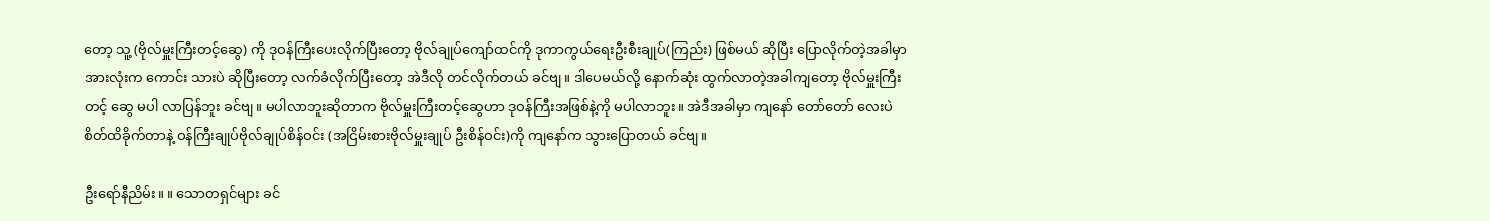တော့ သူ့ (ဗိုလ်မှူးကြီးတင့်ဆွေ) ကို ဒုဝန်ကြီးပေးလိုက်ပြီးတော့ ဗိုလ်ချုပ်ကျော်ထင်ကို ဒုကာကွယ်ရေးဦးစီးချုပ်(ကြည်း) ဖြစ်မယ် ဆိုပြီး ပြောလိုက်တဲ့အခါမှာ အားလုံးက ကောင်း သားပဲ ဆိုပြီးတော့ လက်ခံလိုက်ပြီးတော့ အဲဒီလို တင်လိုက်တယ် ခင်ဗျ။ ဒါပေမယ်လို့ နောက်ဆုံး ထွက်လာတဲ့အခါကျတော့ ဗိုလ်မှူးကြီးတင့် ဆွေ မပါ လာပြန်ဘူး ခင်ဗျ။ မပါလာဘူးဆိုတာက ဗိုလ်မှူးကြီးတင့်ဆွေဟာ ဒုဝန်ကြီးအဖြစ်နဲ့ကို မပါလာဘူး။ အဲဒီအခါမှာ ကျနော် တော်တော် လေးပဲ စိတ်ထိခိုက်တာနဲ့ ဝန်ကြီးချုပ်ဗိုလ်ချုပ်စိန်ဝင်း (အငြိမ်းစားဗိုလ်မှူးချုပ် ဦးစိန်ဝင်း)ကို ကျနော်က သွားပြောတယ် ခင်ဗျ။

ဦးရော်နီညိမ်း။ ။ သောတရှင်များ ခင်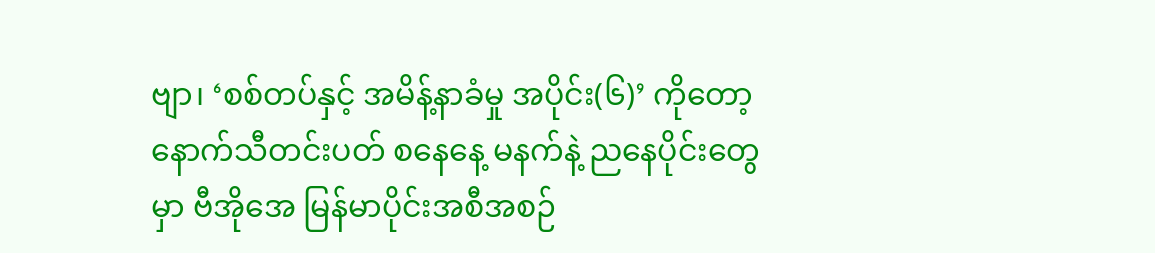ဗျာ၊ ‘စစ်တပ်နှင့် အမိန့်နာခံမှု အပိုင်း(၆)’ ကိုတော့ နောက်သီတင်းပတ် စနေနေ့ မနက်နဲ့ ညနေပိုင်းတွေ မှာ ဗီအိုအေ မြန်မာပိုင်းအစီအစဉ်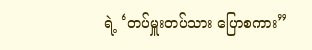ရဲ့ ‘တပ်မှူးတပ်သား ပြောစကား”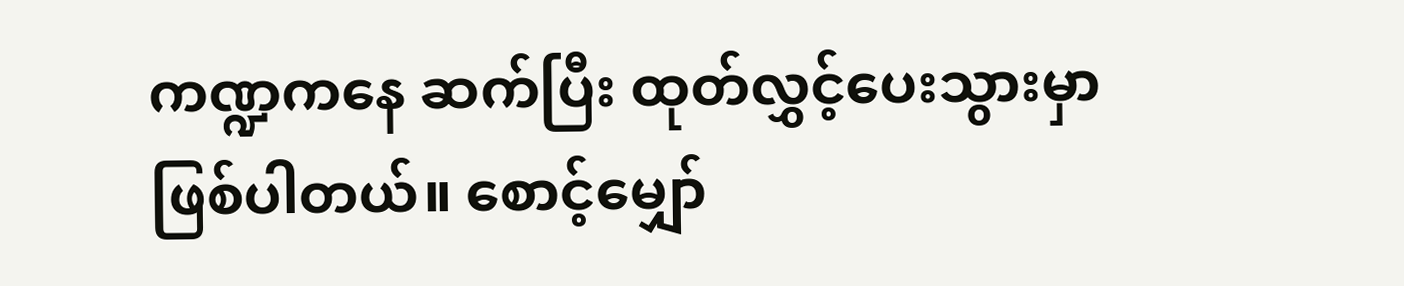ကဏ္ဍကနေ ဆက်ပြီး ထုတ်လွှင့်ပေးသွားမှာ ဖြစ်ပါတယ်။ စောင့်မျှော်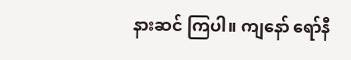နားဆင် ကြပါ။ ကျနော် ရော်နီ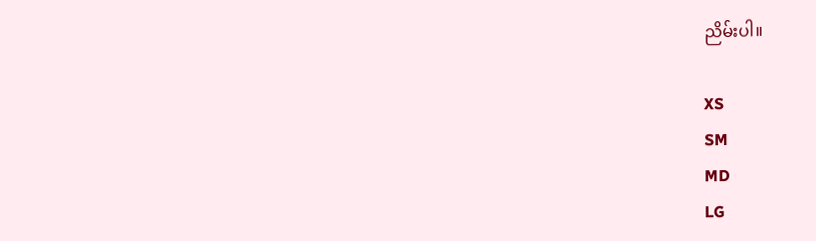ညိမ်းပါ။

XS
SM
MD
LG